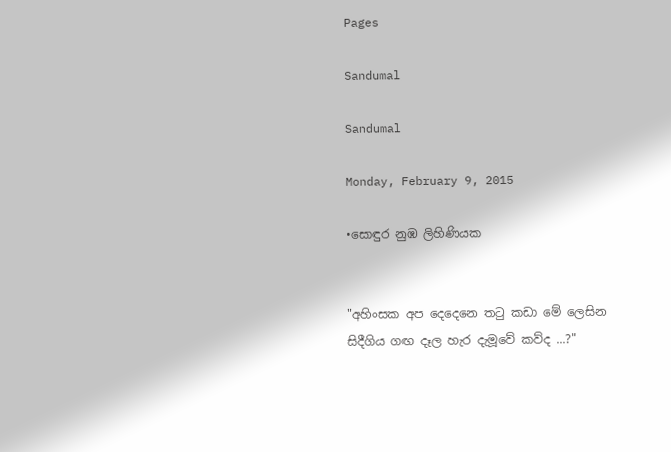Pages

Sandumal

Sandumal

Monday, February 9, 2015

•සොඳුර නුඹ ලිහිණියක


"අහිංසක අප දෙදෙනෙ තටු කඩා මේ ලෙසින
සිදීගිය ගඟ දෑල හැර දැ‍මූවේ කව්ද ...?"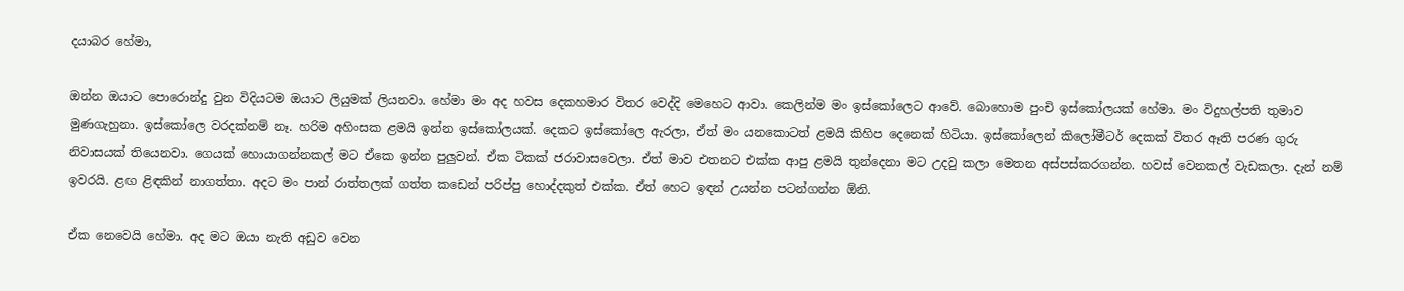දයාබර හේමා,

ඔන්න ඔයාට පොරොන්දු වුන විදියටම ඔයාට ලියුමක් ලියනවා. හේමා මං අද හවස දෙකහමාර විතර වෙද්දි මෙහෙට ආවා. කෙලින්ම මං ඉස්කෝලෙට ආවේ. බොහොම පුංචි ඉස්කෝලයක් හේමා. මං විදුහල්පති තුමාව මුණගැහුනා. ඉස්කෝලෙ වරදක්නම් නෑ. හරිම අහිංසක ළමයි ඉන්න ඉස්කෝලයක්. දෙකට ඉස්කෝලෙ ඇරලා, ඒත් මං යනකොටත් ළමයි කිහිප දෙනෙක් හිටියා. ඉස්කෝලෙන් කිලෝමීටර් දෙකක් විතර ඈති පරණ ගුරු නිවාසයක් තියෙනවා. ගෙයක් හොයාගන්නකල් මට ඒකෙ ඉන්න පුලුවන්. ඒක ටිකක් ජරාවාසවෙලා. ඒත් මාව එතනට එක්ක ආපු ළමයි තුන්දෙනා මට උදවු කලා මෙතන අස්පස්කරගන්න. හවස් වෙනකල් වැඩකලා. දැන් නම් ඉවරයි. ළඟ ළිඳකින් නාගත්තා. අදට මං පාන් රාත්තලක් ගත්ත කඩෙන් පරිප්පු හොද්දකුත් එක්ක. ඒත් හෙට ඉඳන් උයන්න පටන්ගන්න ඕනි.

ඒක නෙවෙයි හේමා. අද මට ඔයා නැති අඩුව වෙන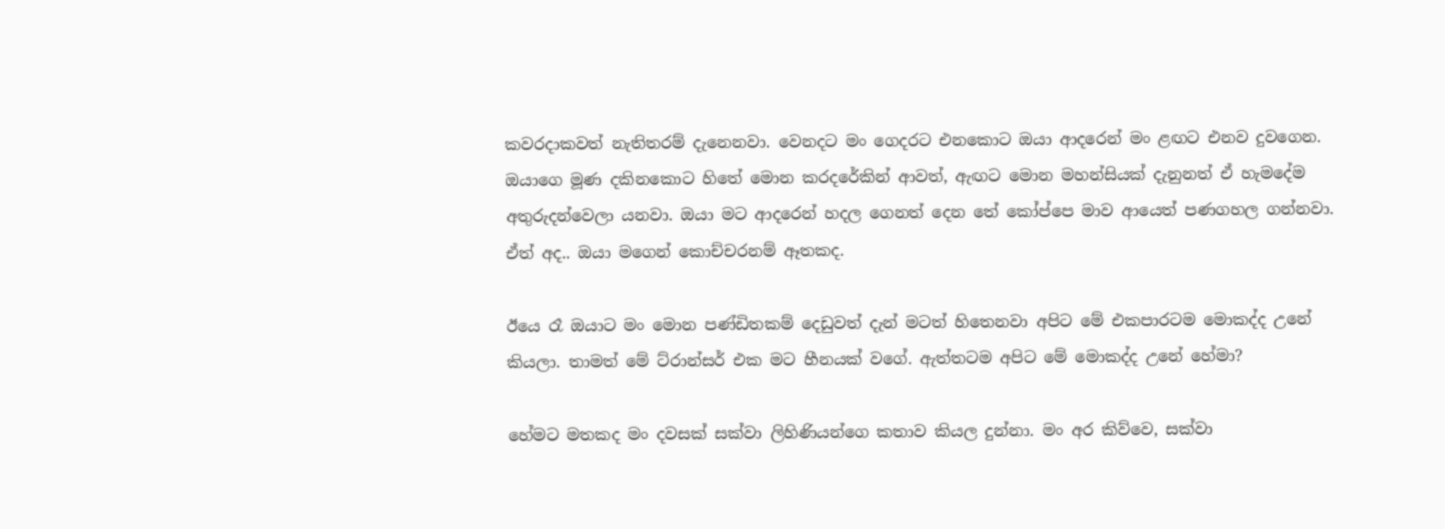කවරදාකවත් නැතිතරම් දැනෙනවා. වෙනදට මං ගෙදරට එනකොට ඔයා ආදරෙන් මං ළඟට එනව දුවගෙන. ඔයාගෙ මූණ දකිනකොට හිතේ මොන කරදරේකින් ආවත්, ඇඟට මොන මහන්සියක් දැනුනත් ඒ හැමදේම අතුරුදන්වෙලා යනවා. ඔයා මට ආදරෙන් හදල ගෙනත් දෙන තේ කෝප්පෙ මාව ආයෙත් පණගහල ගන්නවා. ඒත් අද.. ඔයා මගෙන් කොච්චරනම් ඈතකද.

ඊයෙ රෑ ඔයාට මං මොන පණ්ඩිතකම් දෙඩුවත් දැන් මටත් හිතෙනවා අපිට මේ එකපාරටම මොකද්ද උනේ කියලා. තාමත් මේ ට්රාන්සර් එක මට හීනයක් වගේ. ඇත්තටම අපිට මේ මොකද්ද උනේ හේමා?

හේමට මතකද මං දවසක් සක්වා ලිහිණියන්ගෙ කතාව කියල දුන්නා. මං අර කිව්වෙ, සක්වා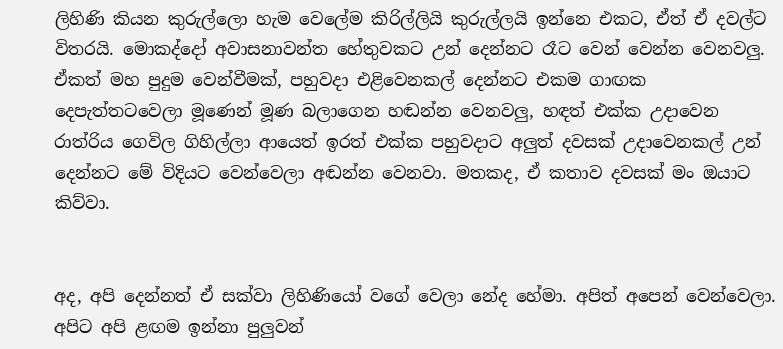ලිහිණි කියන කුරුල්ලො හැම වෙලේම කිරිල්ලියි කුරුල්ලයි ඉන්නෙ එකට, ඒත් ඒ දවල්ට විතරයි. මොකද්දෝ අවාසනාවන්ත හේතුවකට උන් දෙන්නට රෑට වෙන් වෙන්න වෙනවලු. ඒකත් මහ පුදුම වෙන්වීමක්, පහුවදා එළිවෙනකල් දෙන්නට එකම ගාඟක දෙපැත්තටවෙලා මූණෙන් මූණ බලාගෙන හඬන්න වෙනවලු, හඳත් එක්ක උදාවෙන රාත්රිය ගෙවිල ගිහිල්ලා ආයෙත් ඉරත් එක්ක පහුවදාට අලුත් දවසක් උදාවෙනකල් උන් දෙන්නට මේ විදියට වෙන්වෙලා අඬන්න වෙනවා. මතකද, ඒ කතාව දවසක් මං ඔයාට කිව්වා.


අද, අපි දෙන්නත් ඒ සක්වා ලිහිණියෝ වගේ වෙලා නේද හේමා. අපිත් අපෙන් වෙන්වෙලා. අපිට අපි ළඟම ඉන්නා පුලුවන්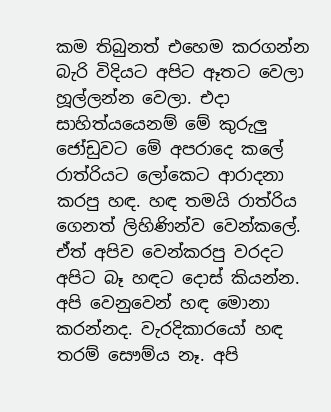කම තිබුනත් එහෙම කරගන්න බැරි විදියට අපිට ඈතට වෙලා හූල්ලන්න වෙලා. එදා සාහිත්යයෙනම් මේ කුරුලු ජෝඩුවට මේ අපරාදෙ කලේ රාත්රියට ලෝකෙට ආරාදනා කරපු හඳ. හඳ තමයි රාත්රිය ගෙනත් ලිහිණින්ව වෙන්කලේ. ඒත් අපිව වෙන්කරපු වරදට අපිට බෑ හඳට දොස් කියන්න. අපි වෙනුවෙන් හඳ මොනා කරන්නද. වැරදිකාරයෝ හඳ තරම් සෞම්ය නෑ. අපි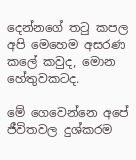දෙන්නගේ තටු කපල අපි මෙහෙම අසරණ කලේ කවුද, මොන හේතුවකටද.

මේ ගෙවෙන්නෙ අපේ ජීවිතවල දුශ්කරම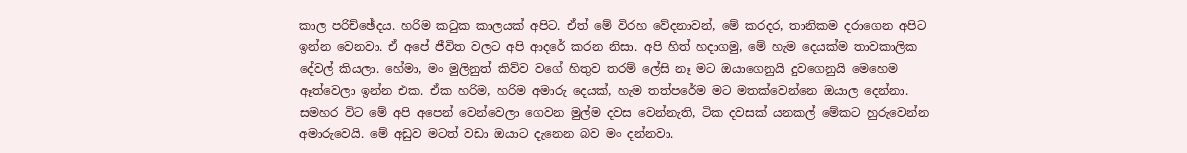කාල පරිච්ඡේදය. හරිම කටුක කාලයක් අපිට. ඒත් මේ විරහ වේදනාවන්, මේ කරදර, තානිකම දරාගෙන අපිට ඉන්න වෙනවා. ඒ අපේ ජීවිත වලට අපි ආදරේ කරන නිසා. අපි හිත් හදාගමු, මේ හැම දෙයක්ම තාවකාලික දේවල් කියලා. හේමා, මං මුලිනුත් කිව්ව වගේ හිතුව තරම් ලේසි නෑ මට ඔයාගෙනුයි දුවගෙනුයි මෙහෙම ඈත්වෙලා ඉන්න එක. ඒක හරිම, හරිම අමාරු දෙයක්, හැම තත්පරේම මට මතක්වෙන්නෙ ඔයාල දෙන්නා. සමහර විට මේ අපි අපෙන් වෙන්වෙලා ගෙවන මුල්ම දවස වෙන්නැති, ටික දවසක් යනකල් මේකට හුරුවෙන්න අමාරුවෙයි. මේ අඩුව මටත් වඩා ඔයාට දැනෙන බව මං දන්නවා.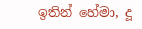ඉතින් හේමා, දූ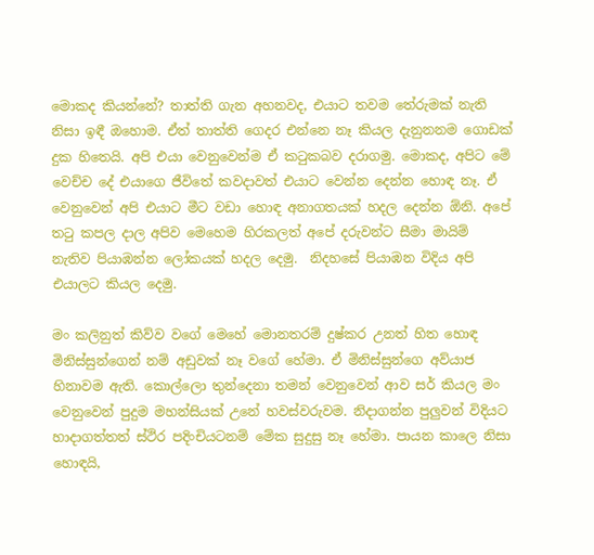මොකද කියන්නේ? තාත්ති ගැන අහනවද, එයාට තවම තේරුමක් නැති නිසා ඉඳී ඔහොම. ඒත් තාත්ති ගෙදර එන්නෙ නෑ කියල දැනුනනම ගොඩක් දුක හිතෙයි. අපි එයා වෙනුවෙන්ම ඒ කටුකබව දරාගමු. මොකද, අපිට මේ වෙච්ච දේ එයාගෙ ජීවිතේ කවදාවත් එයාට වෙන්න දෙන්න හොඳ නෑ. ඒ වෙනුවෙන් අපි එයාට මීට වඩා හොඳ අනාගතයක් හදල දෙන්න ඕනි. අපේ තටු කපල දාල අපිව මෙහෙම හිරකලත් අපේ දරුවන්ට සීමා මායිම් නැතිව පියාඹන්න ලෝකයක් හදල දෙමු.  නිදහසේ පියාඹන විදිය අපි එයාලට කියල දෙමු.

මං කලිනුත් කිව්ව වගේ මෙහේ මොනතරම් දුෂ්කර උනත් හිත හොඳ මිනිස්සුන්ගෙන් නම් අඩුවක් නෑ වගේ හේමා. ඒ මිනිස්සුන්ගෙ අව්යාජ හිනාවම ඇති. කොල්ලො තුන්දෙනා තමන් වෙනුවෙන් ආව සර් කියල මං වෙනුවෙන් පුදුම මහන්සියක් උනේ හවස්වරුවම. නිදාගන්න පුලුවන් විදියට හාදාගත්තත් ස්ථිර පදිංචියටනම් මේක සුදුසු නෑ හේමා. පායන කාලෙ නිසා හොඳයි,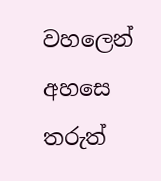වහලෙන් අහසෙ තරුත්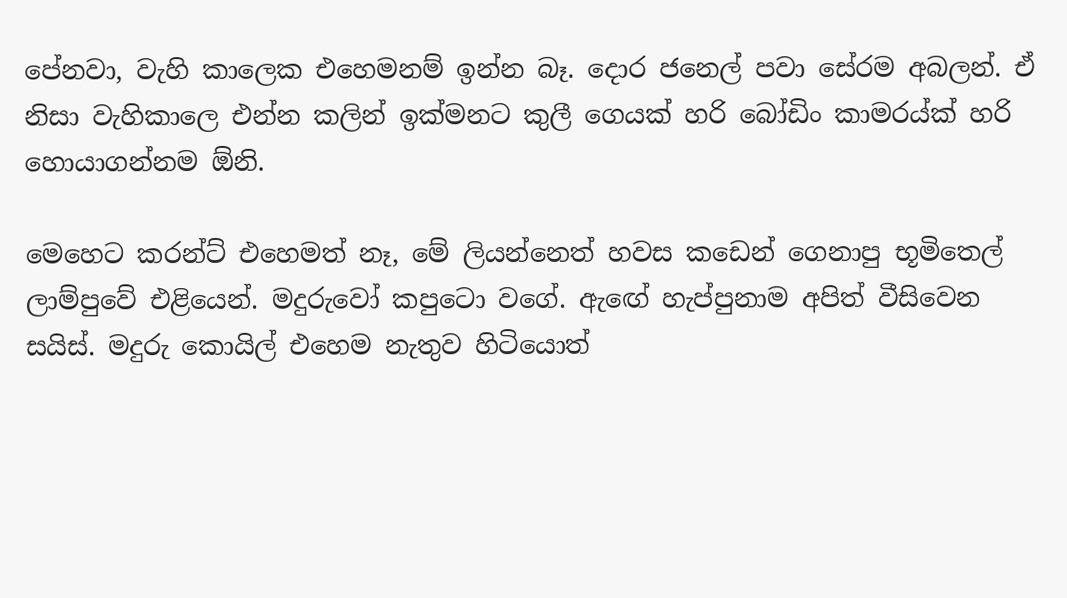පේනවා, වැහි කාලෙක එහෙමනම් ඉන්න බෑ. දොර ජනෙල් පවා සේරම අබලන්. ඒ නිසා වැහිකාලෙ එන්න කලින් ඉක්මනට කුලී ගෙයක් හරි බෝඩිං කාමරය්ක් හරි හොයාගන්නම ඕනි.

මෙහෙට කරන්ට් එහෙමත් නෑ, මේ ලියන්නෙත් හවස කඩෙන් ගෙනාපු භූමිතෙල් ලාම්පුවේ එළියෙන්. මදුරුවෝ කපුටො වගේ. ඇඟේ හැප්පුනාම අපිත් වීසිවෙන සයිස්. මදුරු කොයිල් එහෙම නැතුව හිටියොත්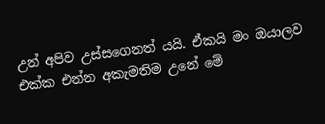උන් අපිව උස්සගෙනත් යයි. ඒකයි මං ඔයාලව එක්ක එන්න අකැමතිම උනේ මේ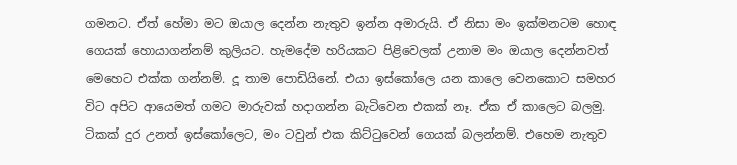ගමනට. ඒත් හේමා මට ඔයාල දෙන්න නැතුව ඉන්න අමාරුයි. ඒ නිසා මං ඉක්මනටම හොඳ ගෙයක් හොයාගන්නම් කුලියට. හැමදේම හරියකට පිළිවෙලක් උනාම මං ඔයාල දෙන්නවත් මෙහෙට එක්ක ගන්නම්. දූ තාම පොඩියිනේ. එයා ඉස්කෝලෙ යන කාලෙ වෙනකොට සමහර විට අපිට ආයෙමත් ගමට මාරුවක් හදාගන්න බැටිවෙන එකක් නෑ. ඒක ඒ කාලෙට බලමු. ටිකක් දුර උනත් ඉස්කෝලෙට, මං ටවුන් එක කිට්ටුවෙන් ගෙයක් බලන්නම්. එහෙම නැතුව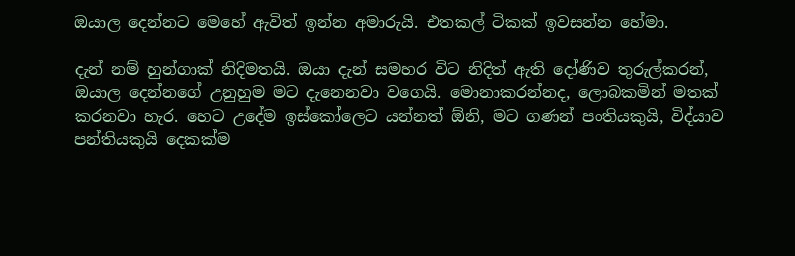ඔයාල දෙන්නට මෙහේ ඇවිත් ඉන්න අමාරුයි. එතකල් ටිකක් ඉවසන්න හේමා.

දැන් නම් හුන්ගාක් නිදිමතයි. ඔයා දැන් සමහර විට නිදිත් ඇති දෝණිව තුරුල්කරන්, ඔයාල දෙන්නගේ උනුහුම මට දැනෙනවා වගෙයි. මොනාකරන්නද, ලොබකමින් මතක් කරනවා හැර. හෙට උදේම ඉස්කෝලෙට යන්නත් ඕනි, මට ගණන් පංතියකුයි, විද්යාව පන්තියකුයි දෙකක්ම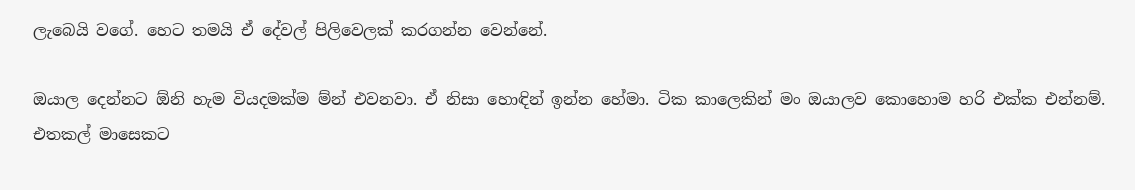ලැබෙයි වගේ. හෙට තමයි ඒ දේවල් පිලිවෙලක් කරගන්න වෙන්නේ.

ඔයාල දෙන්නට ඕනි හැම වියදමක්ම ම්න් එවනවා. ඒ නිසා හොඳින් ඉන්න හේමා. ටික කාලෙකින් මං ඔයාලව කොහොම හරි එක්ක එන්නම්. එතකල් මාසෙකට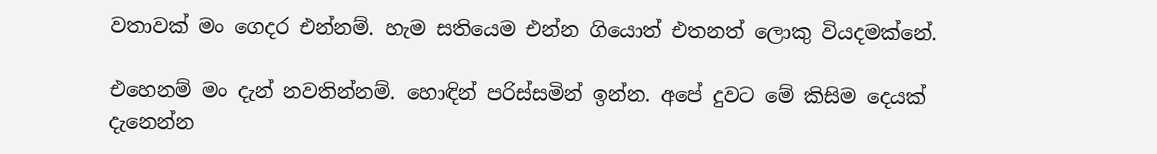වතාවක් මං ගෙදර එන්නම්. හැම සතියෙම එන්න ගියොත් එතනත් ලොකු වියදමක්නේ.

එහෙනම් මං දැන් නවතින්නම්. හොඳින් පරිස්සමින් ඉන්න. අපේ දුවට මේ කිසිම දෙයක් දැනෙන්න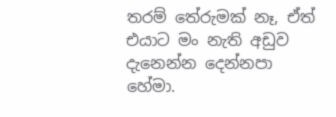තරම් තේරුමක් නෑ, ඒත් එයාට මං නැති අඩුව දැනෙන්න දෙන්නපා හේමා.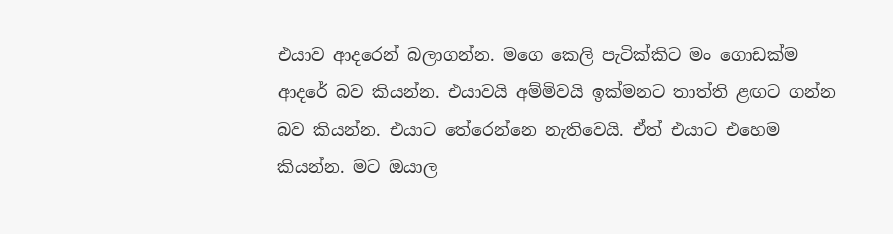එයාව ආදරෙන් බලාගන්න. මගෙ කෙලි පැටික්කිට මං ගොඩක්ම ආදරේ බව කියන්න. එයාවයි අම්මිවයි ඉක්මනට තාත්ති ළඟට ගන්න බව කියන්න. එයාට තේරෙන්නෙ නැතිවෙයි. ඒත් එයාට එහෙම කියන්න. මට ඔයාල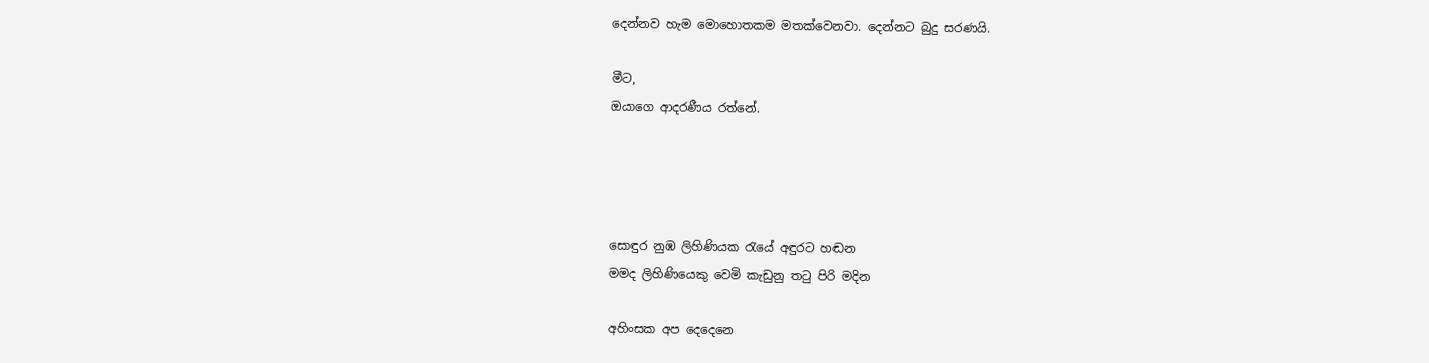දෙන්නව හැම මොහොතකම මතක්වෙනවා. දෙන්නට බුදු සරණයි.

මීට,
ඔයාගෙ ආදරණීය රත්නේ.




සොඳුර නුඹ ලිහිණියක රැයේ අඳුරට හඬන
මමද ලිහිණියෙකු වෙමි කැඩුනු තටු පිරි මදින

අහිංසක අප දෙදෙනෙ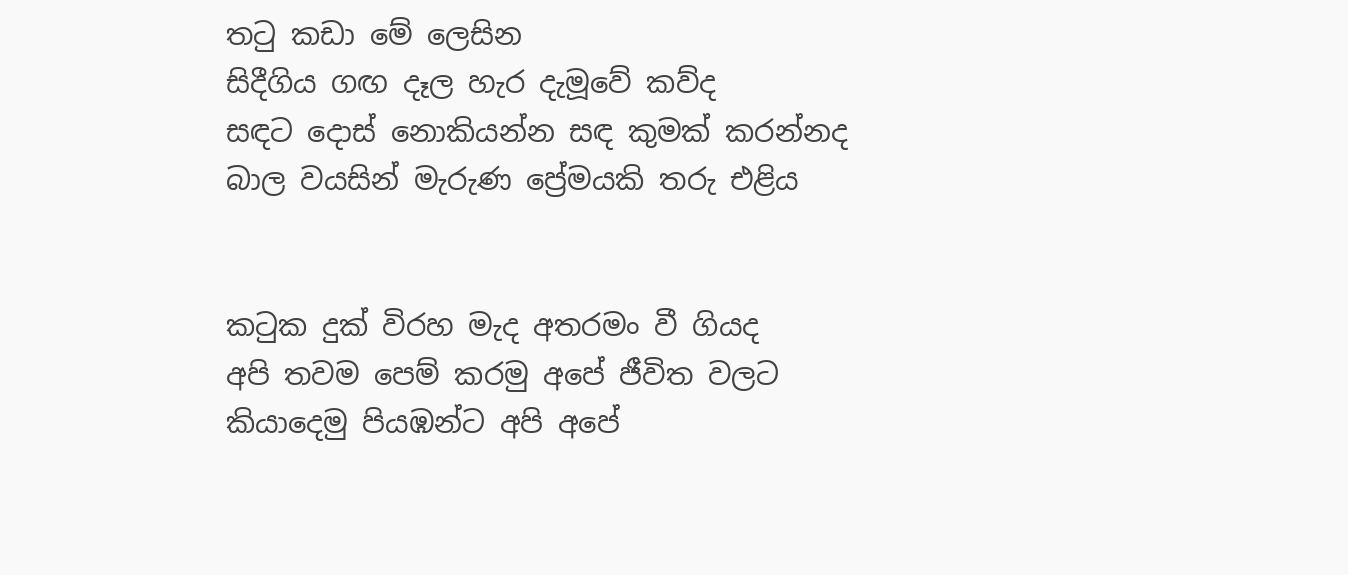තටු කඩා මේ ලෙසින
සිදීගිය ගඟ දෑල හැර දැ‍මූවේ කව්ද
සඳට ‍දොස් නොකියන්න සඳ කුමක් කරන්නද
බාල වයසින් මැරුණ ප්‍රේමයකි තරු එළිය


කටුක දුක් විරහ මැද අතරමං වී ගියද
අපි තවම පෙම් කරමු අපේ ජීවිත වලට
කියාදෙමු පියඹන්ට අපි අපේ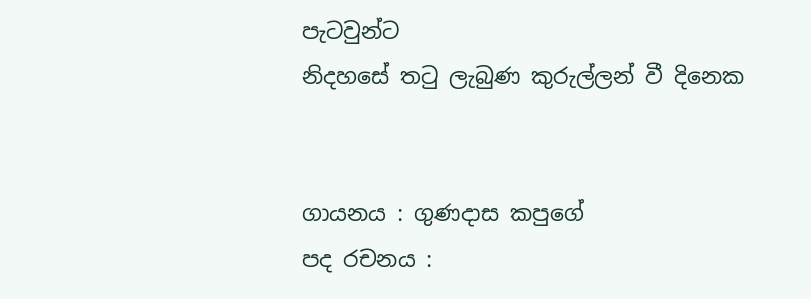පැටවුන්ට
නිදහසේ තටු ලැබුණ කුරුල්ලන් වී දිනෙක


ගායනය : ගුණදාස කපුගේ
පද රචනය :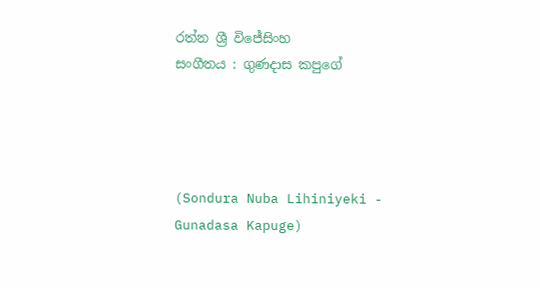රත්න ශ්‍රී විජේසිංහ
සංගීතය : ගුණදාස කපුගේ




(Sondura Nuba Lihiniyeki - Gunadasa Kapuge)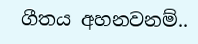ගීතය අහනවනම්..